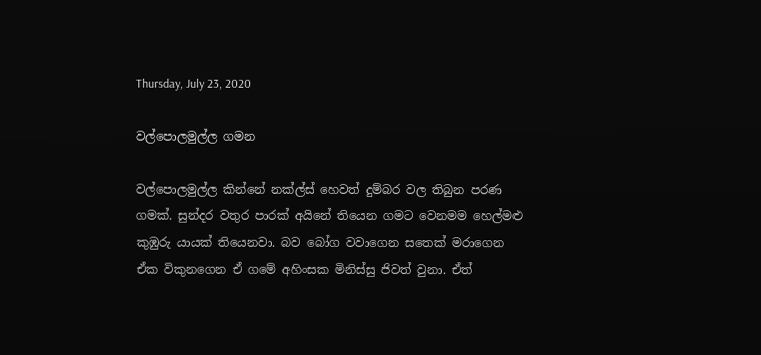Thursday, July 23, 2020

වල්පොලමුල්ල ගමන

වල්පොලමුල්ල කින්නේ නක්ල්ස් හෙවත් දුම්බර වල තිබුන පරණ ගමක්. සුන්දර වතුර පාරක් අයිනේ තියෙන ගමට වෙනමම හෙල්මළු කුඹුරු යායක් තියෙනවා. බව බෝග වවාගෙන සතෙක් මරාගෙන ඒක විකුනගෙන ඒ ගමේ අහිංසක මිනිස්සු ජිවත් වුනා. ඒත්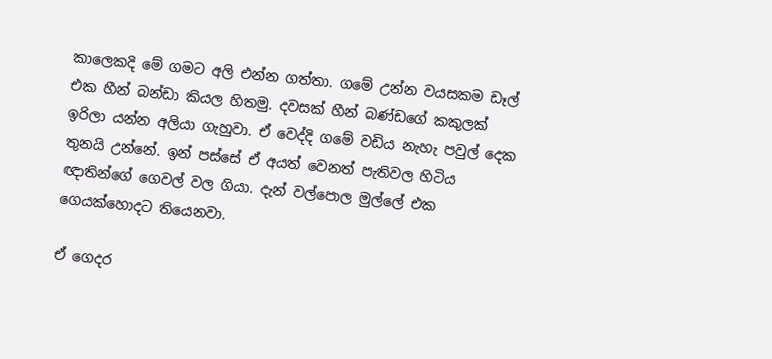කාලෙකදි මේ ගමට අලි එන්න ගත්තා. ගමේ උන්න වයසකම ඩෑල් එක හීන් බන්ඩා කියල හිතමු. දවසක් හීන් බණ්ඩගේ කකුලක් ඉරිලා යන්න අලියා ගැහුවා. ඒ වෙද්දි ගමේ වඩිය නැහැ පවුල් දෙක තුනයි උන්නේ. ඉන් පස්සේ ඒ අයත් වෙනත් පැතිවල හිටිය ඥාතින්ගේ ගෙවල් වල ගියා. දැන් වල්පොල මුල්ලේ එක ගෙයක්හොදට තියෙනවා.

ඒ ගෙදර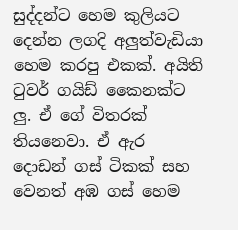සුද්දන්ට හෙම කුලියට දෙන්න ලගදි අලුත්වැඩියා හෙම කරපු එකක්. අයිති ටුවර් ගයිඩ් කෛනක්ට ලු. ඒ ගේ විතරක් තියනෙවා. ඒ ඇර දොඩන් ගස් ටිකක් සහ වෙනත් අඹ ගස් හෙම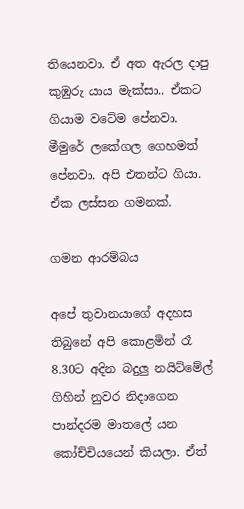තියෙනවා. ඒ අත ඇරල දාපු කුඹුරු යාය මැක්සා.. ඒකට ගියාම වටේම පේනවා. මීමුරේ ලකේගල ගෙහමත් පේනවා. අපි එතන්ට ගියා. ඒක ලස්සන ගමනක්.

ගමන ආරම්බය

අපේ තුවානයාගේ අදහස තිබුනේ අපි කොළමින් රෑ 8.30ට අදින බදුලු නයිට්මේල් ගිහින් නුවර නිදාගෙන පාන්දරම මාතලේ යන කෝච්චියයෙන් කියලා. ඒත්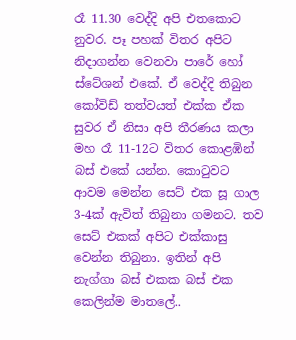රෑ 11.30 වෙද්දි අපි එතකොට නුවර. පෑ පහක් විතර අපිට නිදාගන්න වෙනවා පාරේ හෝ ස්ටේශන් එකේ. ඒ වෙද්දි තිබුන කෝවිඩ් තත්වයත් එක්ක ඒක සුවර ඒ නිසා අපි තීරණය කලා මහ රෑ 11-12ට විතර කොළඹින් බස් එකේ යන්න. කොටුවට ආවම මෙන්න සෙට් එක සූ ගාල 3-4ක් ඇවිත් තිබුනා ගමනට. තව සෙට් එකක් අපිට එක්කාසු වෙන්න තිබුනා. ඉතින් අපි නැග්ගා බස් එකක බස් එක කෙලින්ම මාතලේ..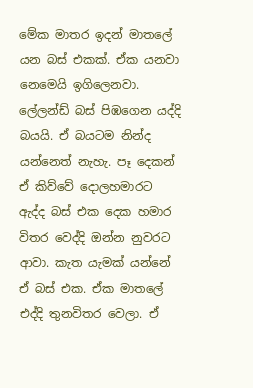මේක මාතර ඉදන් මාතලේ යන බස් එකක්. ඒක යනවා නෙමෙයි ඉගිලෙනවා. ලේලන්ඩ් බස් පිඹගෙන යද්දි බයයි. ඒ බයටම නින්ද යන්නෙත් නැහැ. පෑ දෙකන් ඒ කිව්වේ දොලහමාරට ඇද්ද බස් එක දෙක හමාර විතර වෙද්දි ඔන්න නුවරට ආවා. කැත යැමක් යන්නේ ඒ බස් එක. ඒක මාතලේ එද්දි තුනවිතර වෙලා. ඒ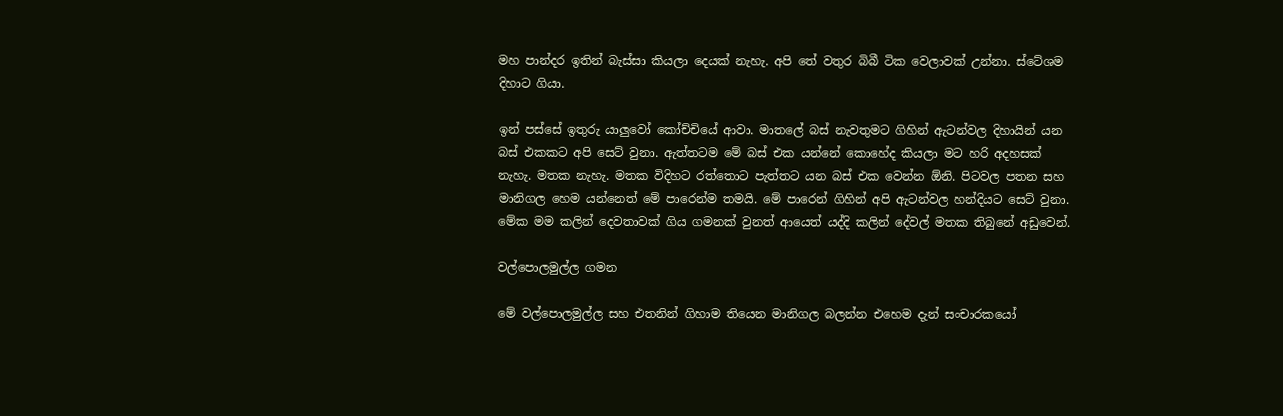මහ පාන්දර ඉතින් බැස්සා කියලා දෙයක් නැහැ. අපි තේ වතුර බිබී ටික වෙලාවක් උන්නා. ස්ටේශම දිහාට ගියා.

ඉන් පස්සේ ඉතුරු යාලුවෝ කෝච්චියේ ආවා. මාතලේ බස් නැවතුමට ගිහින් ඇටන්වල දිහායින් යන බස් එකකට අපි සෙට් වුනා. ඇත්තටම මේ බස් එක යන්නේ කොහේද කියලා මට හරි අදහසක් නැහැ. මතක නැහැ. මතක විදිහට රත්තොට පැත්තට යන බස් එක වෙන්න ඕනි. පිටවල පතන සහ මානිගල හෙම යන්නෙත් මේ පාරෙන්ම තමයි. මේ පාරෙන් ගිහින් අපි ඇටන්වල හන්දියට සෙට් වුනා. මේක මම කලින් දෙවතාවක් ගිය ගමනක් වුනත් ආයෙත් යද්දි කලින් දේවල් මතක තිබුනේ අඩුවෙන්.

වල්පොලමුල්ල ගමන

මේ වල්පොලමුල්ල සහ එතනින් ගිහාම තියෙන මානිගල බලන්න එහෙම දැන් සංචාරකයෝ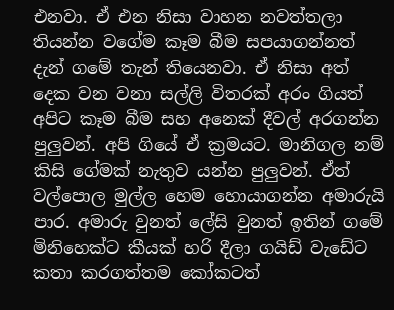එනවා. ඒ එන නිසා වාහන නවත්තලා තියන්න වගේම කෑම බීම සපයාගන්නත් දැන් ගමේ තැන් තියෙනවා. ඒ නිසා අත් දෙක වන වනා සල්ලි විතරක් අරං ගියත් අපිට කෑම බීම සහ අනෙක් දීවල් අරගන්න පුලුවන්. අපි ගියේ ඒ ක්‍රමයට. මානිගල නම් කිසි ගේමක් නැතුව යන්න පුලුවන්. ඒත් වල්පොල මුල්ල හෙම හොයාගන්න අමාරුයි පාර. අමාරු වුනත් ලේසි වුනත් ඉතින් ගමේ මිනිහෙක්ට කීයක් හරි දීලා ගයිඩ් වැඩේට කතා කරගත්තම කෝකටත්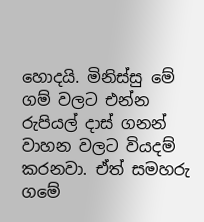හොදයි. මිනිස්සු මේ ගම් වලට එන්න රුපියල් දාස් ගනන් වාහන වලට වියදම් කරනවා. ඒත් සමහරු ගමේ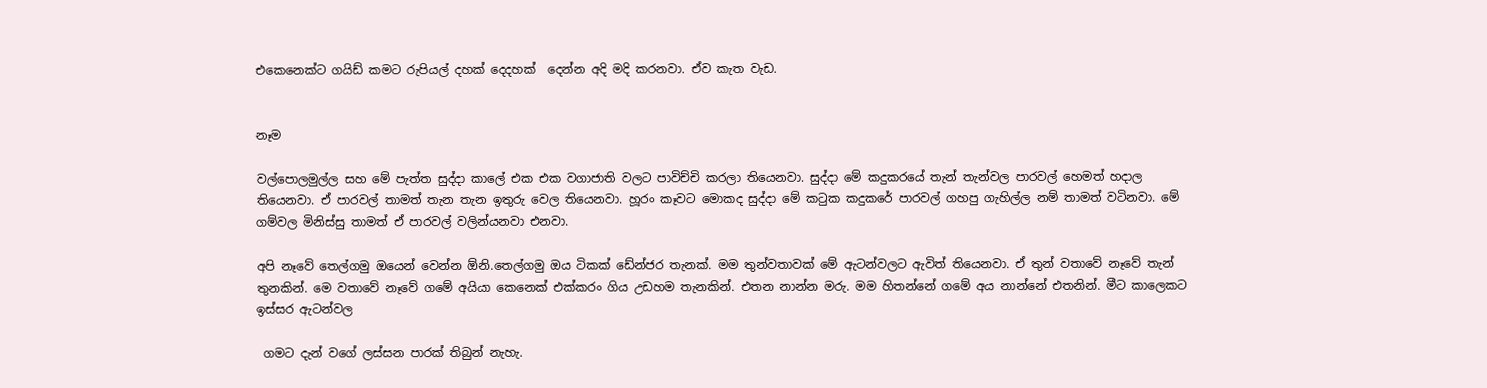එකෙනෙක්ට ගයිඩ් කමට රුපියල් දහක් දෙදහක්  දෙන්න අදි මදි කරනවා. ඒව කැත වැඩ.


නෑම

වල්පොලමුල්ල සහ මේ පැත්ත සුද්දා කාලේ එක එක වගාජාති වලට පාවිච්චි කරලා තියෙනවා. සුද්දා මේ කදුකරයේ තැන් තැන්වල පාරවල් හෙමත් හදාල තියෙනවා. ඒ පාරවල් තාමත් තැන තැන ඉතුරු වෙල තියෙනවා. හූරං කෑවට මොකද සුද්දා මේ කටුක කදුකරේ පාරවල් ගහපු ගැහිල්ල නම් තාමත් වටිනවා. මේ ගම්වල මිනිස්සු තාමත් ඒ පාරවල් වලින්යනවා එනවා.

අපි නෑවේ තෙල්ගමු ඔයෙන් වෙන්න ඕනි.තෙල්ගමු ඔය ටිකක් ඩේන්ජර තැනක්. මම තුන්වතාවක් මේ ඇටන්වලට ඇවිත් තියෙනවා. ඒ තුන් වතාවේ නෑවේ තැන් තුනකින්. මෙ වතාවේ නෑවේ ගමේ අයියා කෙනෙක් එක්කරං ගිය උඩහම තැනකින්. එතන නාන්න මරු. මම හිතන්නේ ගමේ අය නාන්නේ එතනින්. මීට කාලෙකට ඉස්සර ඇටන්වල

 ගමට දැන් වගේ ලස්සන පාරක් තිබුන් නැහැ.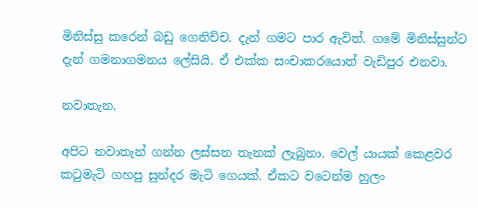මිනිස්සු කරෙන් බඩු ගෙනිච්ච. දැන් ගමට පාර ඇවිත්. ගමේ මිනිස්සුන්ට දැන් ගමනාගමනය ලේසියි. ඒ එක්ක සංචාකරයොත් වැඩිපුර එනවා.

නවාතැන.

අපිට නවාතැන් ගන්න ලස්සන තැනක් ලැබුනා. වෙල් යායක් කෙළවර කටුමැටි ගහපු සුන්දර මැටි ගෙයක්. ඒකට වටෙන්ම හුලං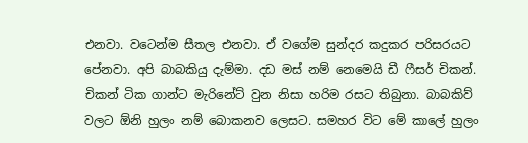එනවා. වටෙන්ම සීතල එනවා. ඒ වගේම සුන්දර කදුකර පරිසරයට පේනවා. අපි බාබකියු දැම්මා. දඩ මස් නම් නෙමෙයි ඩී ෆීසර් චිකන්. චිකන් ටික ගාන්ට මැරිනේට් වුන නිසා හරිම රසට තිබුනා. බාබකිව් වලට ඕනි හුලං නම් බොකනව ලෙසට. සමහර විට මේ කාලේ හුලං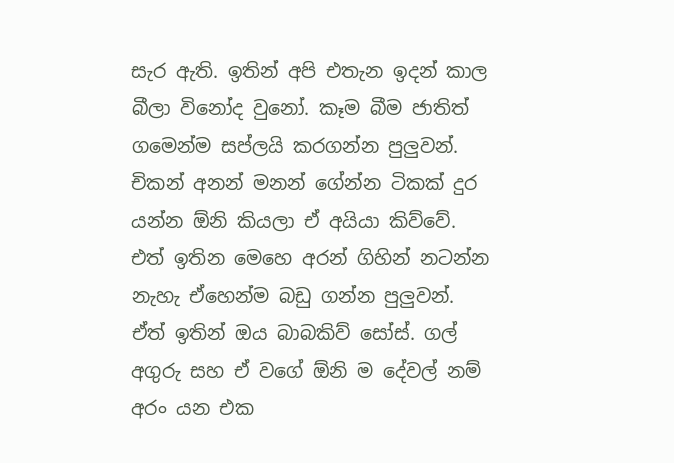සැර ඇති. ඉතින් අපි එතැන ඉදන් කාල බීලා විනෝද වුනෝ. කෑම බීම ජාතිත් ගමෙන්ම සප්ලයි කරගන්න පුලුවන්. චිකන් අනන් මනන් ගේන්න ටිකක් දුර යන්න ඕනි කියලා ඒ අයියා කිව්වේ. එත් ඉතින මෙහෙ අරන් ගිහින් නටන්න නැහැ ඒහෙන්ම බඩු ගන්න පුලුවන්. ඒත් ඉතින් ඔය බාබකිව් සෝස්. ගල් අගුරු සහ ඒ වගේ ඕනි ම දේවල් නම් අරං යන එක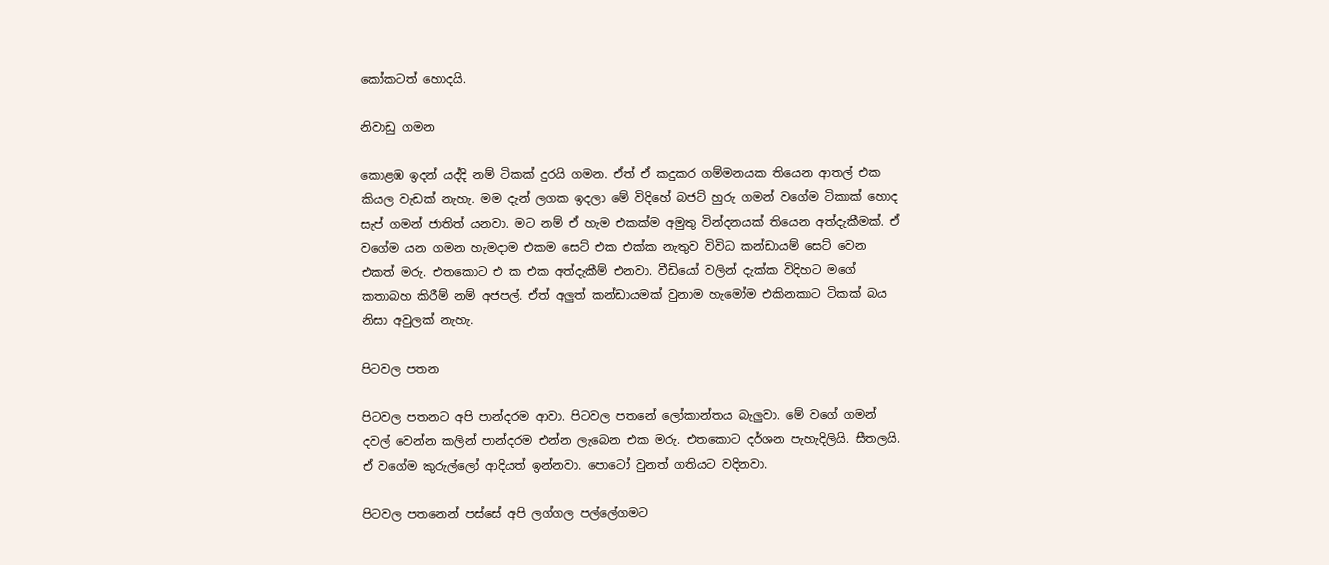කෝකටත් හොදයි.

නිවාඩු ගමන

කොළඹ ඉදන් යද්දි නම් ටිකක් දුරයි ගමන. ඒත් ඒ කදුකර ගම්මනයක තියෙන ආතල් එක කියල වැඩක් නැහැ. මම දැන් ලගක ඉදලා මේ විදිහේ බජට් හුරු ගමන් වගේම ටිකාක් හොද සැප් ගමන් ජාතිත් යනවා. මට නම් ඒ හැම එකක්ම අමුතු වින්දනයක් තියෙන අත්දැකීමක්. ඒ වගේම යන ගමන හැමදාම එකම සෙට් එක එක්ක නැතුව විවිධ කන්ඩායම් සෙට් වෙන එකත් මරු. එතකොට එ ක එක අත්දැකීම් එනවා. වීඩියෝ වලින් දැක්ක විදිහට මගේ කතාබහ කිරීම් නම් අජපල්. ඒත් අලුත් කන්ඩායමක් වුනාම හැමෝම එකිනකාට ටිකක් බය නිසා අවුලක් නැහැ.

පිටවල පතන

පිටවල පතනට අපි පාන්දරම ආවා. පිටවල පතනේ ලෝකාන්තය බැලුවා. මේ වගේ ගමන් දවල් වෙන්න කලින් පාන්දරම එන්න ලැබෙන එක මරු. එතකොට දර්ශන පැහැදිලියි. සීතලයි. ඒ වගේම කුරුල්ලෝ ආදියත් ඉන්නවා. පොටෝ වුනත් ගතියට වදිනවා.

පිටවල පතනෙන් පස්සේ අපි ලග්ගල පල්ලේගමට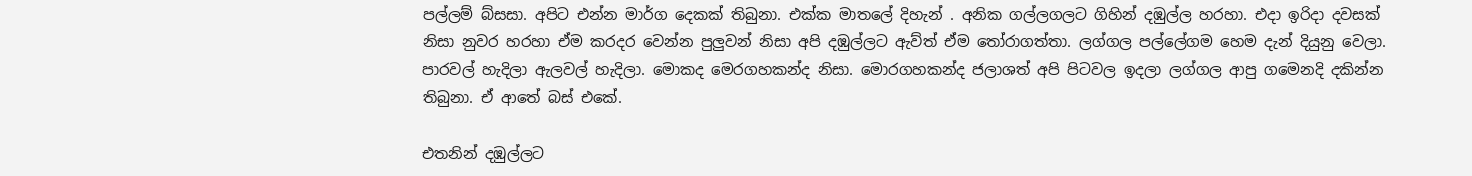පල්ලම් බ්සසා. අපිට එන්න මාර්ග දෙකක් තිබුනා. එක්ක මාතලේ දිහැන් . අනික ගල්ලගලට ගිහින් දඹුල්ල හරහා. එදා ඉරිදා දවසක් නිසා නුවර හරහා ඒම කරදර වෙන්න පුලුවන් නිසා අපි දඹුල්ලට ඇව්ත් ඒම තෝරාගත්තා. ලග්ගල පල්ලේගම හෙම දැන් දියුනු වෙලා. පාරවල් හැදිලා ඇලවල් හැදිලා. මොකද මෙරගහකන්ද නිසා. මොරගහකන්ද ජලාශත් අපි පිටවල ඉදලා ලග්ගල ආපු ගමෙනදි දකින්න තිබුනා. ඒ ආතේ බස් එකේ.

එතනින් දඹුල්ලට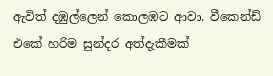ඇවිත් දඹුල්ලෙන් කොලඹට ආවා. වීකෙන්ඩ් එකේ හරිම සුන්දර අත්දැකීමක්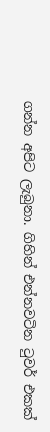ගන්න අපිට ලැබුනා. ගිහින් එන්නවටින ටුවර් එකක්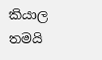කියාල තමයි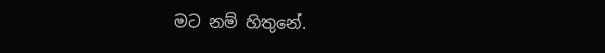මට නම් හිතුනේ.